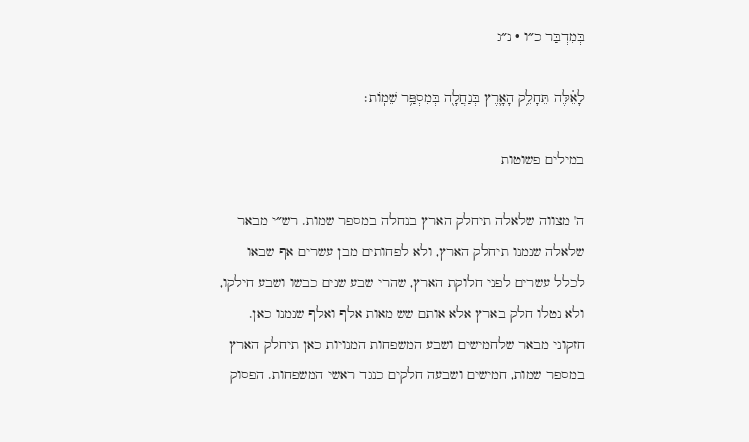בְּמִדְבַּר כ״ו · נ״ג

לָאֵ֗לֶּה תֵּחָלֵ֥ק הָאָ֛רֶץ בְּנַחֲלָ֖ה בְּמִסְפַּ֥ר שֵׁמֽוֹת׃

במילים פשוטות

ה' מצווה שלאלה תיחלק הארץ בנחלה במספר שמות. רש״י מבאר שלאלה שנמנו תיחלק הארץ, ולא לפחותים מבן עשרים אף שבאו לכלל עשרים לפני חלוקת הארץ, שהרי שבע שנים כבשו ושבע חילקו, ולא נטלו חלק בארץ אלא אותם שש מאות אלף ואלף שנמנו כאן. חזקוני מבאר שלחמישים ושבע המשפחות המנויות כאן תיחלק הארץ במספר שמות, חמישים ושבעה חלקים כנגד ראשי המשפחות. הפסוק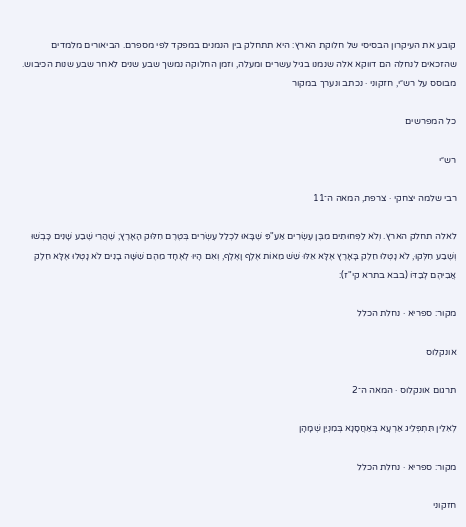קובע את העיקרון הבסיסי של חלוקת הארץ: היא תתחלק בין הנמנים במפקד לפי מספרם. הביאורים מלמדים שהזכאים לנחלה הם דווקא אלה שנמנו בגיל עשרים ומעלה, וזמן החלוקה נמשך שבע שנים לאחר שבע שנות הכיבוש.
מבוסס על רש״י, חזקוני · נכתב ונערך במקור

כל המפרשים

רש״י

רבי שלמה יצחקי · צרפת, המאה ה־11

לאלה תחלק הארץ. וְלֹא לַפְּחוּתִים מִבֶּן עֶשְׂרִים אַעַ"פִּ שֶׁבָּאוּ לִכְלַל עֶשְׂרִים בְּטֶרֶם חִלּוּק הָאָרֶץ; שֶׁהֲרֵי שֶׁבַע שָׁנִים כָּבְשׁוּ וְשֶׁבַע חִלְּקוּ, לֹא נָטְלוּ חֵלֶק בָּאָרֶץ אֶלָּא אֵלּוּ שֵׁשׁ מֵאוֹת אֶלֶף וָאֶלֶף, וְאִם הָיוּ לְאֶחָד מֵהֶם שִׁשָּׁה בָנִים לֹא נָטְלוּ אֶלָּא חֵלֶק אֲבִיהֶם לְבַדּוֹ (בבא בתרא קי"ז):

מקור: ספריא · נחלת הכלל

אונקלוס

תרגום אונקלוס · המאה ה־2

לְאִלֵין תִּתְפְּלֵיג אַרְעָא בְּאַחֲסָנָא בְּמִנְיַן שְׁמָהָן

מקור: ספריא · נחלת הכלל

חזקוני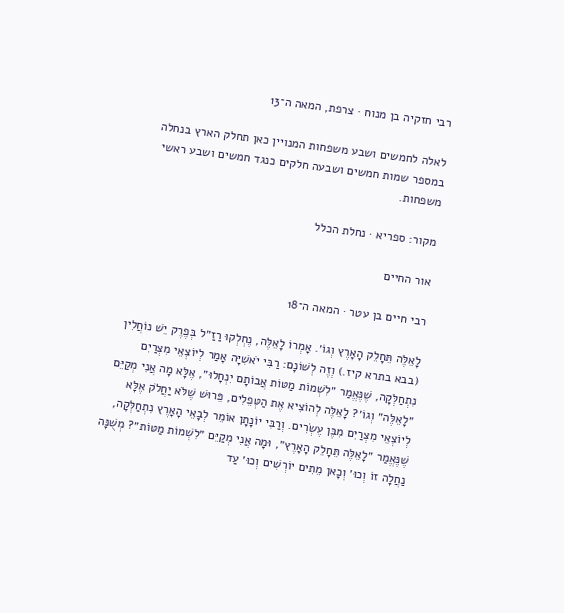רבי חזקיה בן מנוח · צרפת, המאה ה־13

לאלה לחמשים ושבע משפחות המנויין כאן תחלק הארץ בנחלה במספר שמות חמשים ושבעה חלקים כנגד חמשים ושבע ראשי משפחות.

מקור: ספריא · נחלת הכלל

אור החיים

רבי חיים בן עטר · המאה ה־18

לָאֵלֶּה תֵּחָלֵק הָאָרֶץ וְגוֹ׳. אָמְרוֹ לָאֵלֶּה, נֶחְלְקוּ רַזַ״ל בְּפֶרֶק יֵשׁ נוֹחֲלִין (בבא בתרא קיז.) וְזֶה לְשׁוֹנָם: רַבִּי יֹאשִׁיָּה אָמַר לְיוֹצְאֵי מִצְרַיִם נִתְחַלְּקָה, שֶׁנֶּאֱמַר ״לִשְׁמוֹת מַטּוֹת אֲבוֹתָם יִנְחָלוּ״, אֶלָּא מָה אֲנִי מְקַיֵּם ״לָאֵלֶּה״ וְגוֹ׳? לָאֵלֶּה לְהוֹצִיא אֶת הַטְּפֵלִים, פֵּרוּשׁ שֶׁלֹּא יַחֲלֹק אֶלָּא לְיוֹצְאֵי מִצְרַיִם מִבֶּן עֶשְׂרִים. וְרַבִּי יוֹנָתָן אוֹמֵר לְבָאֵי הָאָרֶץ נִתְחַלְּקָה, שֶׁנֶּאֱמַר ״לָאֵלֶּה תֵּחָלֵק הָאָרֶץ״, וּמָה אֲנִי מְקַיֵּם ״לִשְׁמוֹת מַטּוֹת״? מְשֻׁנָּה נַחֲלָה זוֹ וְכוּ׳ וְכָאן מֵתִים יוֹרְשִׁים וְכוּ׳ עַד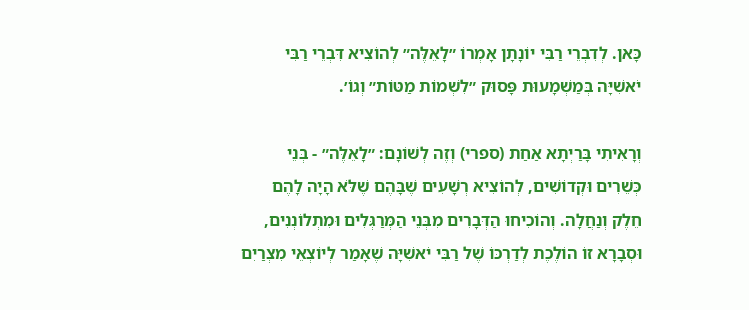כָּאן. לְדִבְרֵי רַבִּי יוֹנָתָן אָמְרוֹ ״לָאֵלֶּה״ לְהוֹצִיא דִּבְרֵי רַבִּי יֹאשִׁיָּה בְּמַשְׁמָעוּת פָּסוּק ״לִשְׁמוֹת מַטּוֹת״ וְגוֹ׳.

וְרָאִיתִי בָּרַיְתָא אַחַת (ספרי) וְזֶה לְשׁוֹנָם: ״לָאֵלֶּה״ - בְּנֵי כְּשֵׁרִים וּקְדוֹשִׁים, לְהוֹצִיא רְשָׁעִים שֶׁבָּהֶם שֶׁלֹּא הָיָה לָהֶם חֵלֶק וְנַחֲלָה. וְהוֹכִיחוּ הַדְּבָרִים מִבְּנֵי הַמְּרַגְּלִים וּמִתְלוֹנְנִים, וּסְבָרָא זוֹ הוֹלֶכֶת לְדַרְכּוֹ שֶׁל רַבִּי יֹאשִׁיָּה שֶׁאָמַר לְיוֹצְאֵי מִצְרַיִם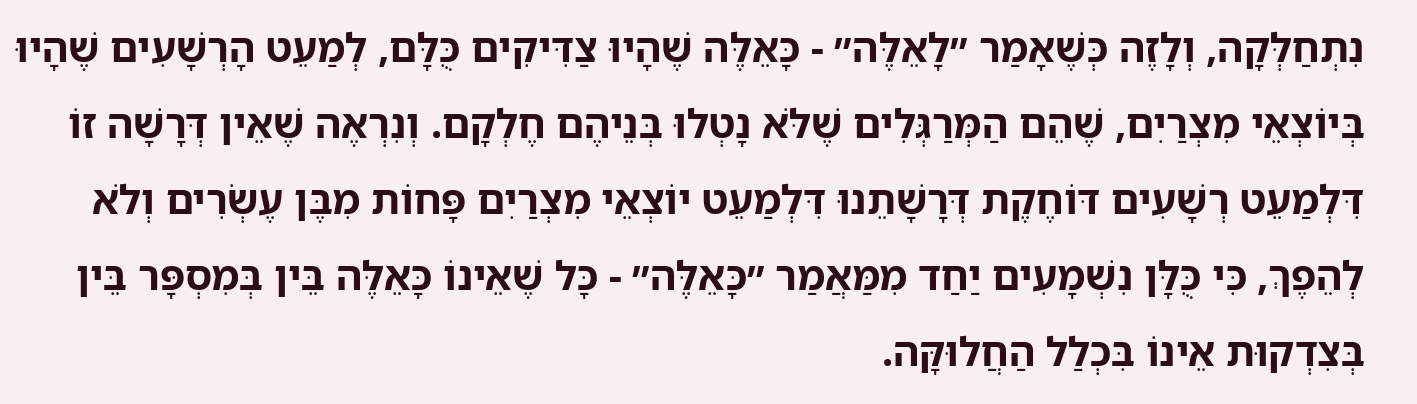נִתְחַלְּקָה, וְלָזֶה כְּשֶׁאָמַר ״לָאֵלֶּה״ - כָּאֵלֶּה שֶׁהָיוּ צַדִּיקִים כֻּלָּם, לְמַעֵט הָרְשָׁעִים שֶׁהָיוּ בְּיוֹצְאֵי מִצְרַיִם, שֶׁהֵם הַמְּרַגְּלִים שֶׁלֹּא נָטְלוּ בְּנֵיהֶם חֶלְקָם. וְנִרְאֶה שֶׁאֵין דְּרָשָׁה זוֹ דִּלְמַעֵט רְשָׁעִים דּוֹחֶקֶת דְּרָשָׁתֵנוּ דִּלְמַעֵט יוֹצְאֵי מִצְרַיִם פָּחוֹת מִבֶּן עֶשְׂרִים וְלֹא לְהֵפֶךְ, כִּי כֻּלָּן נִשְׁמָעִים יַחַד מִמַּאֲמַר ״כָּאֵלֶּה״ - כָּל שֶׁאֵינוֹ כָּאֵלֶּה בֵּין בְּמִסְפָּר בֵּין בְּצִדְקוּת אֵינוֹ בִּכְלַל הַחֲלוּקָּה.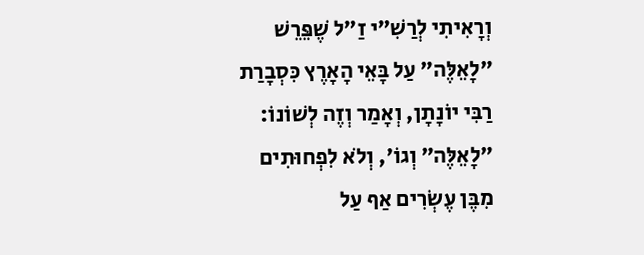וְרָאִיתִי לְרַשִׁ״י זַ״ל שֶׁפֵּרֵשׁ ״לָאֵלֶּה״ עַל בָּאֵי הָאָרֶץ כִּסְבָרַת רַבִּי יוֹנָתָן, וְאָמַר וְזֶה לְשׁוֹנוֹ: ״לָאֵלֶּה״ וְגוֹ׳, וְלֹא לִפְחוּתִים מִבֶּן עֶשְׂרִים אַף עַל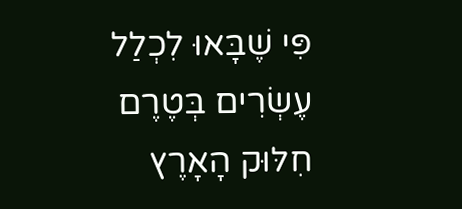פִּי שֶׁבָּאוּ לִכְלַל עֶשְׂרִים בְּטֶרֶם חִלּוּק הָאָרֶץ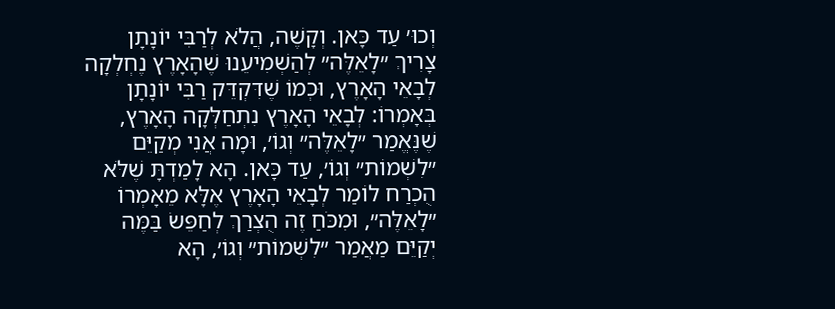וְכוּ׳ עַד כָּאן. וְקָשֶׁה, הֲלֹא לְרַבִּי יוֹנָתָן צָרִיךְ ״לָאֵלֶּה״ לְהַשְׁמִיעֵנוּ שֶׁהָאָרֶץ נֶחְלְקָה לְבָאֵי הָאָרֶץ, וּכְמוֹ שֶׁדִּקְדֵּק רַבִּי יוֹנָתָן בְּאָמְרוֹ: לְבָאֵי הָאָרֶץ נִתְחַלְּקָה הָאָרֶץ, שֶׁנֶּאֱמַר ״לָאֵלֶּה״ וְגוֹ׳, וּמָה אֲנִי מְקַיֵּם ״לִשְׁמוֹת״ וְגוֹ׳, עַד כָּאן. הָא לָמַדְתָּ שֶׁלֹּא הֻכְרַח לוֹמַר לְבָאֵי הָאָרֶץ אֶלָּא מֵאָמְרוֹ ״לָאֵלֶּה״, וּמִכֹּחַ זֶה הֻצְרַךְ לְחַפֵּשׂ בַּמֶּה יְקַיֵּם מַאֲמַר ״לִשְׁמוֹת״ וְגוֹ׳, הָא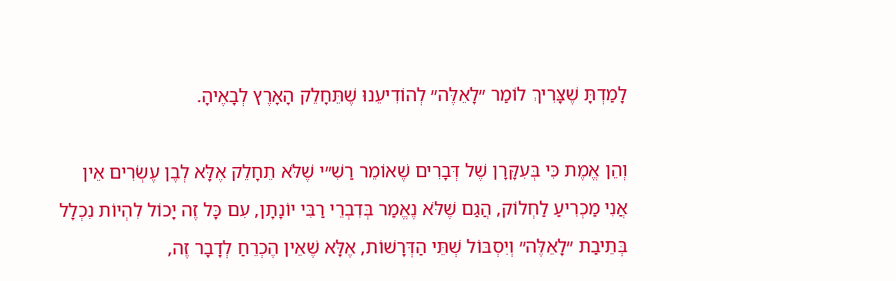לָמַדְתָּ שֶׁצָּרִיךְ לוֹמַר ״לָאֵלֶּה״ לְהוֹדִיעֵנוּ שֶׁתֵּחָלֵק הָאָרֶץ לְבָאֶיהָ.

וְהֵן אֱמֶת כִּי בְּעִקָּרָן שֶׁל דְּבָרִים שֶׁאוֹמֵר רַשִׁ״י שֶׁלֹּא תֵחָלֵק אֶלָּא לְבֶן עֶשְׂרִים אֵין אֲנִי מַכְרִיעַ לַחְלוֹק, הֲגַם שֶׁלֹּא נֶאֱמַר בְּדִבְרֵי רַבִּי יוֹנָתָן, עִם כָּל זֶה יָכוֹל לִהְיוֹת נִכְלָל בְּתֵיבַת ״לָאֵלֶּה״ וְיִסְבּוֹל שְׁתֵּי הַדְּרָשׁוֹת, אֶלָּא שֶׁאֵין הֶכְרֵחַ לְדָבָר זֶה,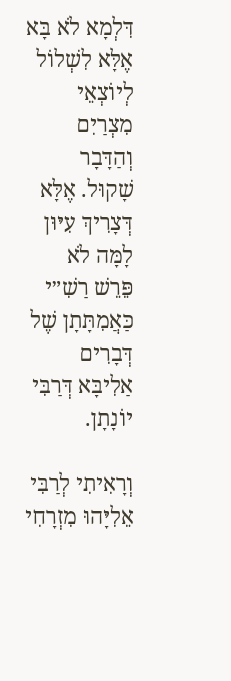דִּלְמָא לֹא בָּא אֶלָּא לִשְׁלוֹל לְיוֹצְאֵי מִצְרַיִם וְהַדָּבָר שָׁקוּל. אֶלָּא דְּצָרִיךְ עִיּוּן לָמָּה לֹא פֵּרֵשׁ רַשִׁ״י כַּאֲמִתָּתָן שֶׁל דְּבָרִים אַלִיבָּא דְּרַבִּי יוֹנָתָן.

וְרָאִיתִי לְרַבִּי אֵלִיָּהוּ מִזְרָחִי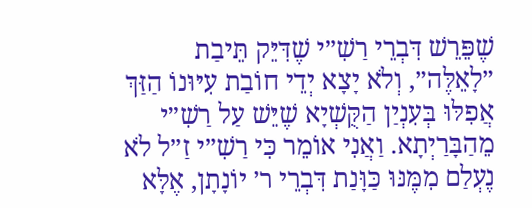שֶׁפֵּרֵשׁ דִּבְרֵי רַשִׁ״י שֶׁדִּיֵּק תֵּיבַת ״לָאֵלֶּה״, וְלֹא יָצָא יְדֵי חוֹבַת עִיּוּנוֹ הַזַּךְ אֲפִלּוּ בְּעִנְיַן הַקֻּשְׁיָא שֶׁיֵּשׁ עַל רַשִׁ״י מֵהַבָּרַיְתָא. וַאֲנִי אוֹמֵר כִּי רַשִׁ״י זַ״ל לֹא נֶעְלַם מִמֶּנּוּ כַּוָּנַת דִּבְרֵי ר׳ יוֹנָתָן, אֶלָּא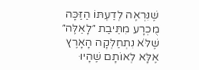שֶׁנִּרְאֶה לְדַעְתּוֹ הַזַּכָּה מֻכְרָע מִתֵּיבַת ״לָאֵלֶּה״ שֶׁלֹּא נִתְחַלְּקָה הָאָרֶץ אֶלָּא לְאוֹתָם שֶׁהָיוּ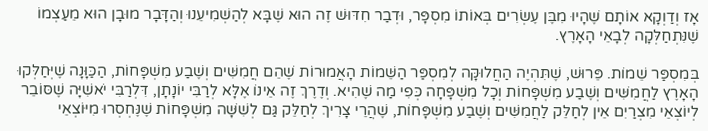אָז וְדַוְקָא אוֹתָם שֶׁהָיוּ מִבֶּן עֶשְׂרִים בְּאוֹתוֹ מִסְפָּר, וּדְבַר חִדּוּשׁ זֶה הוּא שֶׁבָּא לְהַשְׁמִיעֵנוּ וְהַדָּבָר מוּבָן הוּא מֵעַצְמוֹ שֶׁנִּתְחַלְּקָה לְבָאֵי הָאָרֶץ.

בְּמִסְפַּר שֵׁמוֹת. פֵּרוּשׁ, שֶׁתִּהְיֶה הַחֲלוּקָּה לְמִסְפַּר הַשֵּׁמוֹת הָאֲמוּרוֹת שֶׁהֵם חֲמִשִּׁים וְשֶׁבַע מִשְׁפָּחוֹת, הַכַּוָּנָה שֶׁיְּחַלְּקוּ הָאָרֶץ לַחֲמִשִּׁים וְשֶׁבַע מִשְׁפָּחוֹת וְכָל מִשְׁפָּחָה כְּפִי מַה שֶׁהִיא. וְדֶרֶךְ זֶה אֵינוֹ אֶלָּא לְרַבִּי יוֹנָתָן, דִּלְרַבִּי יֹאשִׁיָּה שֶׁסּוֹבֵר לְיוֹצְאֵי מִצְרַיִם אֵין לְחַלֵּק לַחֲמִשִּׁים וְשֶׁבַע מִשְׁפָּחוֹת, שֶׁהֲרֵי צָרִיךְ לְחַלֵּק גַּם לְשִׁשָּׁה מִשְׁפָּחוֹת שֶׁנֶּחְסְרוּ מִיּוֹצְאֵי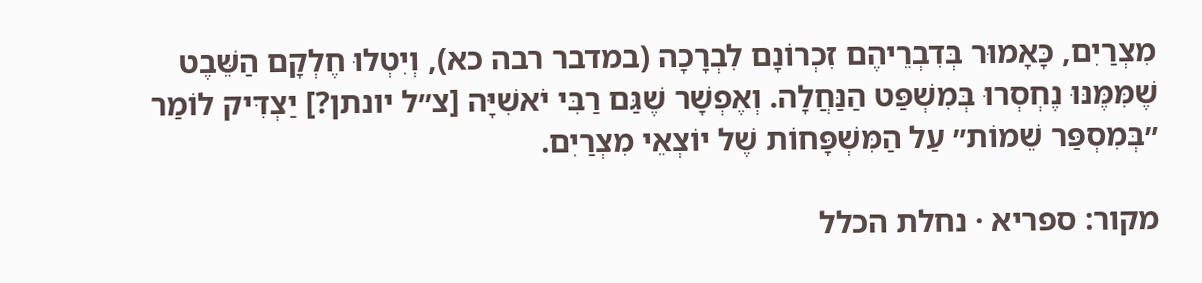מִצְרַיִם, כָּאָמוּר בְּדִבְרֵיהֶם זִכְרוֹנָם לִבְרָכָה (במדבר רבה כא), וְיִטְלוּ חֶלְקָם הַשֵּׁבֶט שֶׁמִּמֶּנּוּ נֶחְסְרוּ בְּמִשְׁפַּט הַנַּחֲלָה. וְאֶפְשָׁר שֶׁגַּם רַבִּי יֹאשִׁיָּה [צ״ל יונתן?] יַצְדִּיק לוֹמַר ״בְּמִסְפַּר שֵׁמוֹת״ עַל הַמִּשְׁפָּחוֹת שֶׁל יוֹצְאֵי מִצְרַיִם.

מקור: ספריא · נחלת הכלל